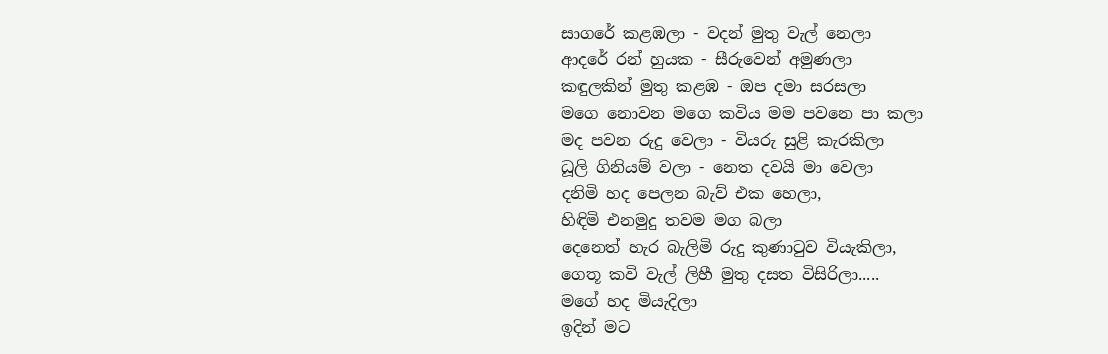සාගරේ කළඹලා - වදන් මුතු වැල් නෙලා
ආදරේ රන් හුයක - සීරුවෙන් අමුණලා
කඳුලකින් මුතු කළඹ - ඔප දමා සරසලා
මගෙ නොවන මගෙ කවිය මම පවනෙ පා කලා
මද පවන රුදු වෙලා - වියරු සුළි කැරකිලා
ධූලි ගිනියම් වලා - නෙත දවයි මා වෙලා
දනිමි හද පෙලන බැව් එක හෙලා,
හිඳිමි එනමුදු තවම මග බලා
දෙනෙත් හැර බැලිමි රුදු කුණාටුව වියැකිලා,
ගෙතූ කවි වැල් ලිහී මුතු දසත විසිරිලා.....
මගේ හද මියැදිලා
ඉදින් මට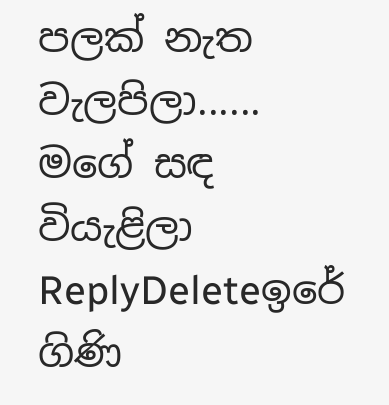පලක් නැත වැලපිලා......
මගේ සඳ වියැළිලා
ReplyDeleteඉරේ ගිණි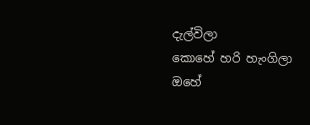දැල්විලා
කොහේ හරි හැංගිලා
ඔහේ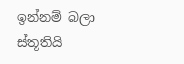ඉන්නම් බලා
ස්තූතියි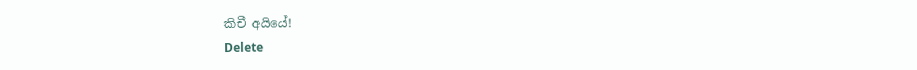කිචී අයියේ!
Delete